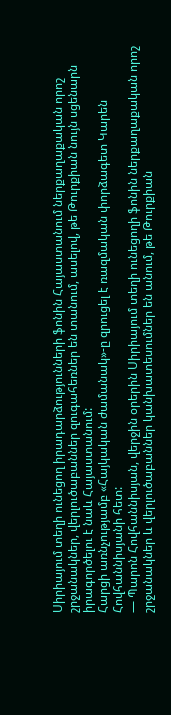Սիրիայում տեղի ունեցող իրադարձությունների ֆոնին Հայաստանում ներքաղաքական որոշ շրջանակներ, վերլուծաբաններ զուգահեռներ են տանում, ասելով, թե Թուրքիան նույն սցենարն իրագործելու է նաև Հայաստանում:
Հարցի առնչությամբ «Հայկական ժամանակ»-ը զրուցել է ռազմական փորձագետ Կարեն Հովհաննիսյանի հետ:
— Պարոն Հովհաննիսյան, վերջին օրերին Սիրիայում տեղի ունեցողի ֆոնին ներքաղաքական որոշ շրջանակներ և վերլուծաբաններ կանխատեսումներ են անում, թե Թուրքիան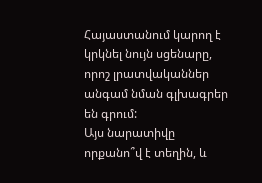Հայաստանում կարող է կրկնել նույն սցենարը, որոշ լրատվականներ անգամ նման գլխագրեր են գրում:
Այս նարատիվը որքանո՞վ է տեղին, և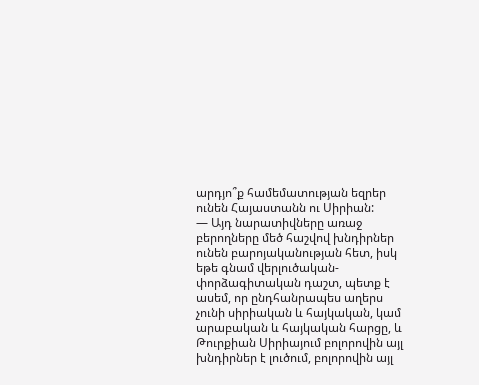արդյո՞ք համեմատության եզրեր ունեն Հայաստանն ու Սիրիան:
— Այդ նարատիվները առաջ բերողները մեծ հաշվով խնդիրներ ունեն բարոյականության հետ, իսկ եթե գնամ վերլուծական-փորձագիտական դաշտ, պետք է ասեմ, որ ընդհանրապես աղերս չունի սիրիական և հայկական, կամ արաբական և հայկական հարցը, և Թուրքիան Սիրիայում բոլորովին այլ խնդիրներ է լուծում, բոլորովին այլ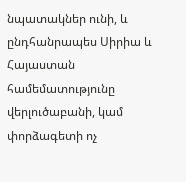նպատակներ ունի, և ընդհանրապես Սիրիա և Հայաստան համեմատությունը վերլուծաբանի, կամ փորձագետի ոչ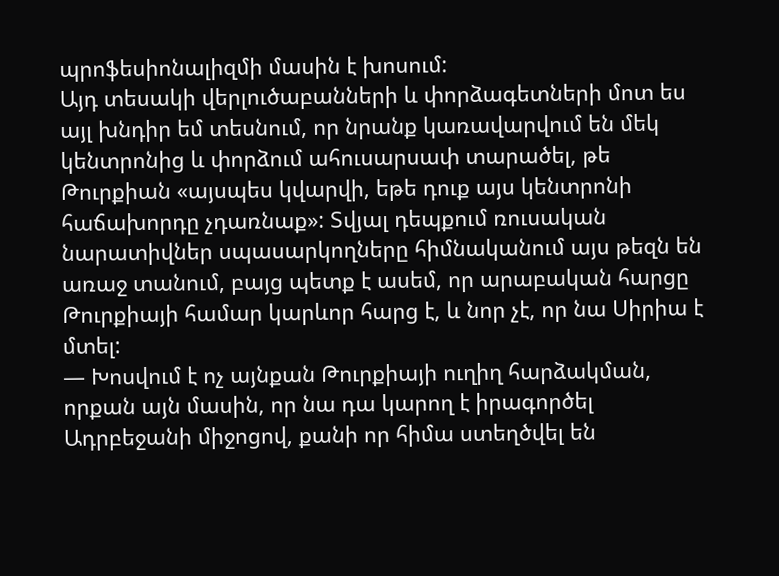պրոֆեսիոնալիզմի մասին է խոսում:
Այդ տեսակի վերլուծաբանների և փորձագետների մոտ ես այլ խնդիր եմ տեսնում, որ նրանք կառավարվում են մեկ կենտրոնից և փորձում ահուսարսափ տարածել, թե Թուրքիան «այսպես կվարվի, եթե դուք այս կենտրոնի հաճախորդը չդառնաք»: Տվյալ դեպքում ռուսական նարատիվներ սպասարկողները հիմնականում այս թեզն են առաջ տանում, բայց պետք է ասեմ, որ արաբական հարցը Թուրքիայի համար կարևոր հարց է, և նոր չէ, որ նա Սիրիա է մտել:
— Խոսվում է ոչ այնքան Թուրքիայի ուղիղ հարձակման, որքան այն մասին, որ նա դա կարող է իրագործել Ադրբեջանի միջոցով, քանի որ հիմա ստեղծվել են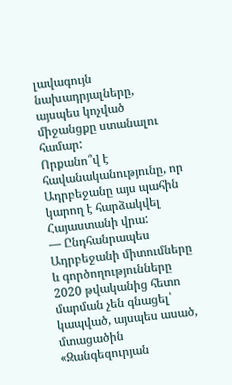լավագույն նախադրյալները, այսպես կոչված միջանցքը ստանալու համար:
Որքանո՞վ է հավանականությունը, որ Ադրբեջանը այս պահին կարող է հարձակվել Հայաստանի վրա:
— Ընդհանրապես Ադրբեջանի միտումները և գործողությունները 2020 թվականից հետո մարման չեն գնացել՝ կապված, այսպես ասած, մտացածին «Զանգեզուրյան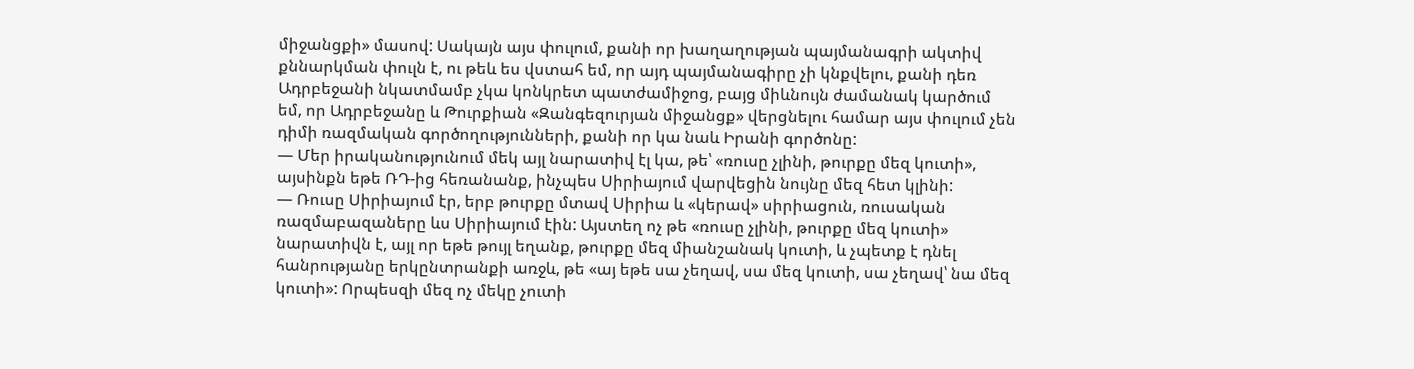միջանցքի» մասով: Սակայն այս փուլում, քանի որ խաղաղության պայմանագրի ակտիվ քննարկման փուլն է, ու թեև ես վստահ եմ, որ այդ պայմանագիրը չի կնքվելու, քանի դեռ Ադրբեջանի նկատմամբ չկա կոնկրետ պատժամիջոց, բայց միևնույն ժամանակ կարծում եմ, որ Ադրբեջանը և Թուրքիան «Զանգեզուրյան միջանցք» վերցնելու համար այս փուլում չեն դիմի ռազմական գործողությունների, քանի որ կա նաև Իրանի գործոնը:
— Մեր իրականությունում մեկ այլ նարատիվ էլ կա, թե՝ «ռուսը չլինի, թուրքը մեզ կուտի», այսինքն եթե ՌԴ-ից հեռանանք, ինչպես Սիրիայում վարվեցին նույնը մեզ հետ կլինի:
— Ռուսը Սիրիայում էր, երբ թուրքը մտավ Սիրիա և «կերավ» սիրիացուն, ռուսական ռազմաբազաները ևս Սիրիայում էին: Այստեղ ոչ թե «ռուսը չլինի, թուրքը մեզ կուտի» նարատիվն է, այլ որ եթե թույլ եղանք, թուրքը մեզ միանշանակ կուտի, և չպետք է դնել հանրությանը երկընտրանքի առջև, թե «այ եթե սա չեղավ, սա մեզ կուտի, սա չեղավ՝ նա մեզ կուտի»: Որպեսզի մեզ ոչ մեկը չուտի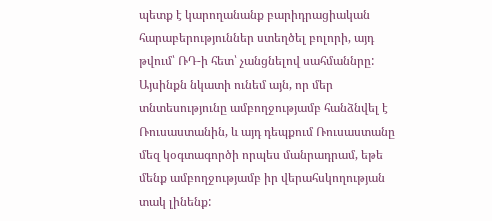պետք է կարողանանք բարիդրացիական հարաբերություններ ստեղծել բոլորի, այդ թվում՝ ՌԴ-ի հետ՝ չանցնելով սահմաննրը: Այսինքն նկատի ունեմ այն, որ մեր տնտեսությունը ամբողջությամբ հանձնվել է Ռուսաստանին, և այդ դեպքում Ռուսաստանը մեզ կօգտագործի որպես մանրադրամ, եթե մենք ամբողջությամբ իր վերահսկողության տակ լինենք: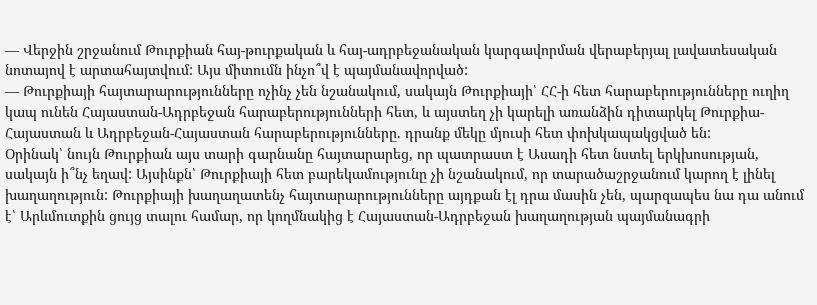— Վերջին շրջանում Թուրքիան հայ-թուրքական և հայ-ադրբեջանական կարգավորման վերաբերյալ լավատեսական նոտայով է արտահայտվում: Այս միտումն ինչո՞վ է պայմանավորված:
— Թուրքիայի հայտարարությունները ոչինչ չեն նշանակում, սակայն Թուրքիայի՝ ՀՀ-ի հետ հարաբերությունները ուղիղ կապ ունեն Հայաստան-Ադրբեջան հարաբերությունների հետ, և այստեղ չի կարելի առանձին դիտարկել Թուրքիա-Հայաստան և Ադրբեջան-Հայաստան հարաբերությունները. դրանք մեկը մյուսի հետ փոխկապակցված են:
Օրինակ՝ նույն Թուրքիան այս տարի գարնանը հայտարարեց, որ պատրաստ է Ասադի հետ նստել երկխոսության, սակայն ի՞նչ եղավ: Այսինքն՝ Թուրքիայի հետ բարեկամությունը չի նշանակում, որ տարածաշրջանում կարող է լինել խաղաղություն: Թուրքիայի խաղաղատենչ հայտարարությունները այդքան էլ դրա մասին չեն, պարզապես նա դա անում է՝ Արևմուտքին ցույց տալու համար, որ կողմնակից է Հայաստան-Ադրբեջան խաղաղության պայմանագրի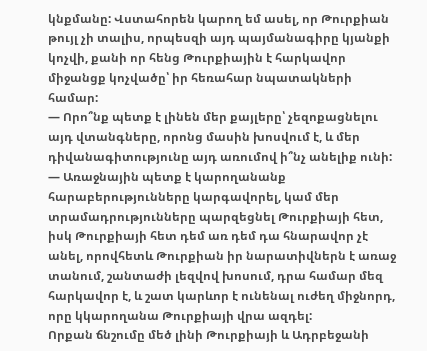կնքմանը: Վստահորեն կարող եմ ասել, որ Թուրքիան թույլ չի տալիս, որպեսզի այդ պայմանագիրը կյանքի կոչվի, քանի որ հենց Թուրքիային է հարկավոր միջանցք կոչվածը՝ իր հեռահար նպատակների համար:
— Որո՞նք պետք է լինեն մեր քայլերը՝ չեզոքացնելու այդ վտանգները, որոնց մասին խոսվում է, և մեր դիվանագիտությունը այդ առումով ի՞նչ անելիք ունի:
— Առաջնային պետք է կարողանանք հարաբերությունները կարգավորել, կամ մեր տրամադրությունները պարզեցնել Թուրքիայի հետ, իսկ Թուրքիայի հետ դեմ առ դեմ դա հնարավոր չէ անել, որովհետև Թուրքիան իր նարատիվներն է առաջ տանում, շանտաժի լեզվով խոսում, դրա համար մեզ հարկավոր է, և շատ կարևոր է ունենալ ուժեղ միջնորդ, որը կկարողանա Թուրքիայի վրա ազդել:
Որքան ճնշումը մեծ լինի Թուրքիայի և Ադրբեջանի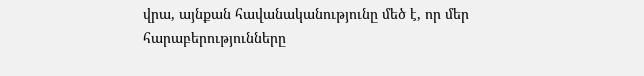վրա, այնքան հավանականությունը մեծ է, որ մեր հարաբերությունները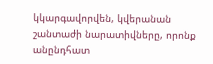կկարգավորվեն, կվերանան շանտաժի նարատիվները, որոնք անընդհատ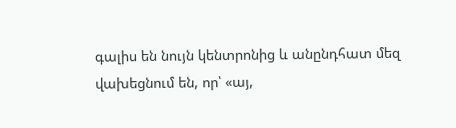գալիս են նույն կենտրոնից և անընդհատ մեզ վախեցնում են, որ՝ «այ,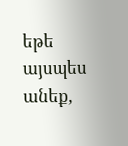եթե այսպես անեք,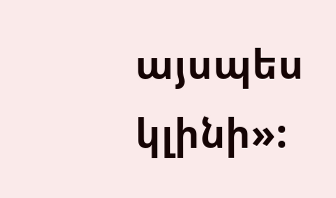այսպես կլինի»: